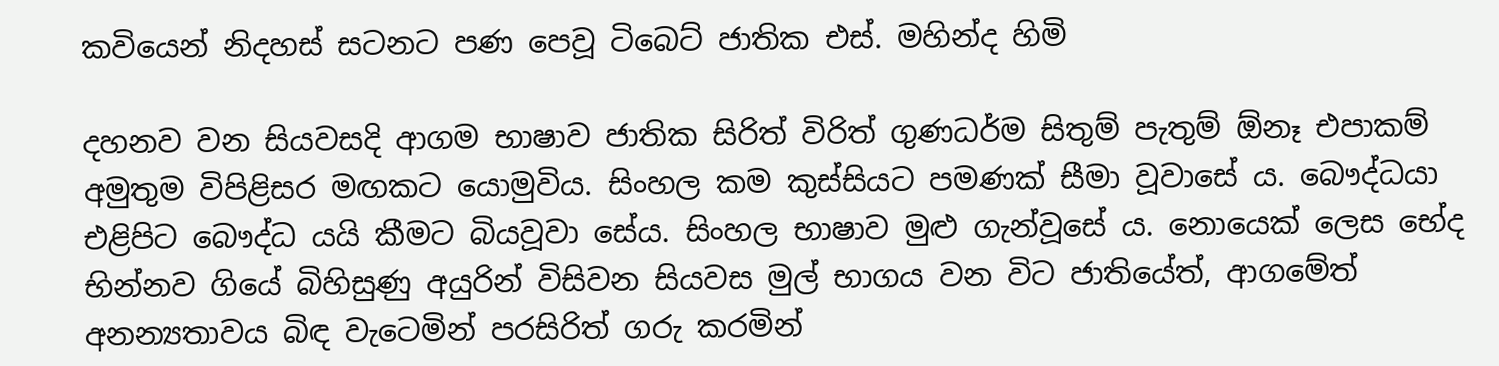කවියෙන් නිදහස්‌ සටනට පණ පෙවූ ටිබෙට් ජාතික එස්. මහින්ද හිමි

දහනව වන සියවසදි ආගම භාෂාව ජාතික සිරිත් විරිත් ගුණධර්ම සිතුම් පැතුම් ඕනෑ එපාකම් අමුතුම විපිළිසර මඟකට යොමුවිය. සිංහල කම කුස්සියට පමණක් සීමා වූවාසේ ය. බෞද්ධයා එළිපිට බෞද්ධ යයි කීමට බියවූවා සේය. සිංහල භාෂාව මුළු ගැන්වූසේ ය. නොයෙක් ලෙස භේද භින්නව ගියේ බිහිසුණු අයුරින් විසිවන සියවස මුල් භාගය වන විට ජාතියේත්, ආගමේත් අනන්‍යතාවය බිඳ වැටෙමින් පරසිරිත් ගරු කරමින්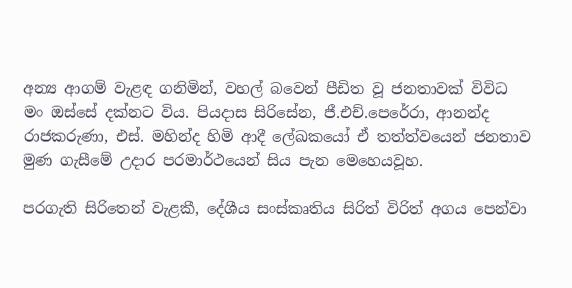අන්‍ය ආගම් වැළඳ ගනිමින්, වහල් බවෙන් පීඩිත වූ ජනතාවක් විවිධ මං ඔස්සේ දක්නට විය. පියදාස සිරිසේන, ජී.එච්.පෙරේරා, ආනන්ද රාජකරුණා, එස්. මහින්ද හිමි ආදී ලේඛකයෝ ඒ තත්ත්වයෙන් ජනතාව මුණ ගැසීමේ උදාර පරමාර්ථයෙන් සිය පැන මෙහෙයවූහ.

පරගැති සිරිතෙන් වැළකී, දේශීය සංස්කෘතිය සිරිත් විරිත් අගය පෙන්වා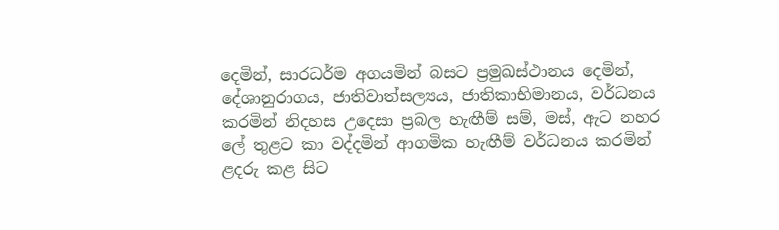දෙමින්, සාරධර්ම අගයමින් බසට ප්‍රමුඛස්ථානය දෙමින්, දේශානුරාගය, ජාතිවාත්සල්‍යය, ජාතිකාභිමානය, වර්ධනය කරමින් නිදහස උදෙසා ප්‍රබල හැඟීම් සම්, මස්, ඇට නහර ලේ තුළට කා වද්දමින් ආගමික හැඟීම් වර්ධනය කරමින් ළදරු කළ සිට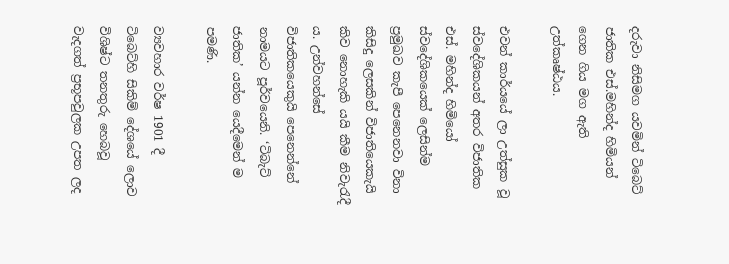දරුවා නිසිමග යවමින් ටිබෙට් ජාතික එස්.මහින්ද හිමියන් ගෙන ගිය මග ඇති උත්කෘෂ්ඨය.

එවන් කාර්යයේ ලා උත්සුක වූ ස්වදේශිකයන් අතර විජාතික එස්. මහින්ද හිමියෝ ස්වදේශිකයෙක් ලෙසින්ම ප්‍රමුඛව කැපී පෙනෙනවා විනා කිසිදු ලෙසකින් විජාතියෙකැයි කිව නොහැකි යයි කීම නිවැරැදී ය. උන්වහන්සේ විජාතිකයෙකුයි පෙනෙන්නේ නාමයට පූර්වයෙනි. ‘ටිබැට් ජාතික’ යන්න යෙදීමෙන් ම පමණි.

ව්‍යවහාර වර්ෂ 1901 දී ටිබෙට්හි සිකිම් දේශයේ ලොව විශිෂ්ට තනතුරු හෙබවූ වැදගත් ප්‍රභූපවුලක උපත ලද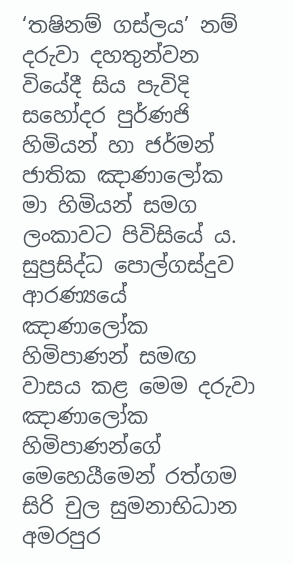‘තෂිනම් ගස්ලය’ නම් දරුවා දහතුන්වන වියේදී සිය පැවිදි සහෝදර පුර්ණජි හිමියන් හා ජර්මන් ජාතික ඤාණාලෝක මා හිමියන් සමග ලංකාවට පිවිසියේ ය. සුප්‍රසිද්ධ පොල්ගස්දුව ආරණ්‍යයේ ඤාණාලෝක හිමිපාණන් සමඟ වාසය කළ මෙම දරුවා ඤාණාලෝක හිමිපාණන්ගේ මෙහෙයීමෙන් රත්ගම සිරි චුල සුමනාභිධාන අමරපුර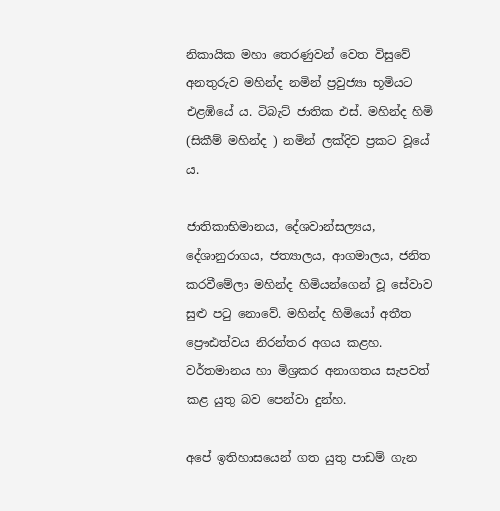නිකායික මහා තෙරණුවන් වෙත විසුවේ අනතුරුව මහින්ද නමින් ප්‍රවුජ්‍යා භූමියට එළඹියේ ය. ටිබැට් ජාතික එස්. මහින්ද හිමි (සිකීම් මහින්ද ) නමින් ලක්දිව ප්‍රකට වූයේ ය.

ජාතිකාභිමානය, දේශවාන්සල්‍යය, දේශානුරාගය, ජත්‍යාලය, ආගමාලය, ජනිත කරවීමේලා මහින්ද හිමියන්ගෙන් වූ සේවාව සුළු පටු නොවේ. මහින්ද හිමියෝ අතීත ප්‍රෞඪත්වය නිරන්තර අගය කළහ. වර්තමානය හා මිශ්‍රකර අනාගතය සැපවත් කළ යුතු බව පෙන්වා දුන්හ.

අපේ ඉතිහාසයෙන් ගත යුතු පාඩම් ගැන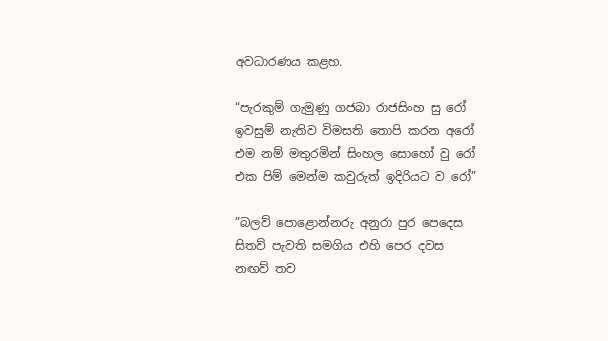අවධාරණය කළහ.

“පැරකුම් ගැමුණු ගජබා රාජසිංහ සු රෝ
ඉවසුම් නැතිව විමසති තොපි කරන අරෝ
එම නම් මතුරමින් සිංහල සොහෝ වු රෝ
එක පිම් මෙන්ම කවුරුත් ඉදිරියට ව රෝ”

”බලව් පොළොන්නරු අනුරා පුර පෙදෙස
සිතව් පැවති සමගිය එහි පෙර දවස
නඟව් තව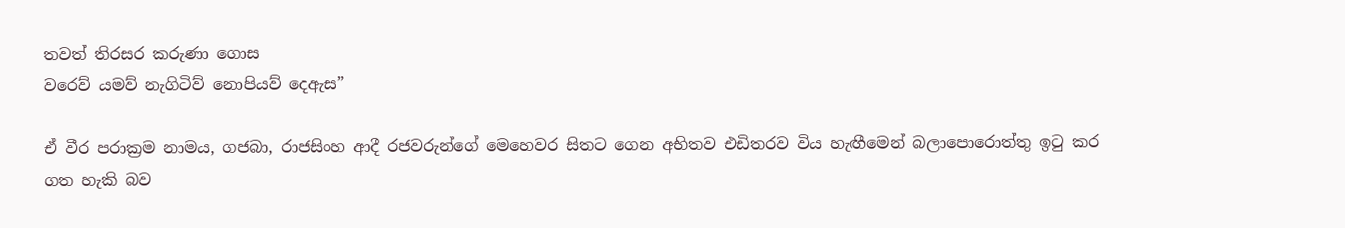තවත් තිරසර කරුණා ගොස
වරෙව් යමව් නැගිටිව් නොපියව් දෙඇස”

ඒ වීර පරාක්‍රම නාමය, ගජබා, රාජසිංහ ආදී රජවරුන්ගේ මෙහෙවර සිතට ගෙන අභිතව එඩිතරව විය හැඟීමෙන් බලාපොරොත්තු ඉටු කර ගත හැකි බව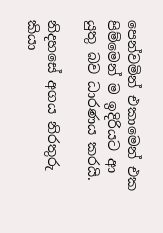පෙන්වමින් එකාමෙන් එක පිම්මෙන් ම ඉදිරියට ආ යුතු බව ධාරණය කරයි.

නිදහසේ අගය නිරතුරු කියා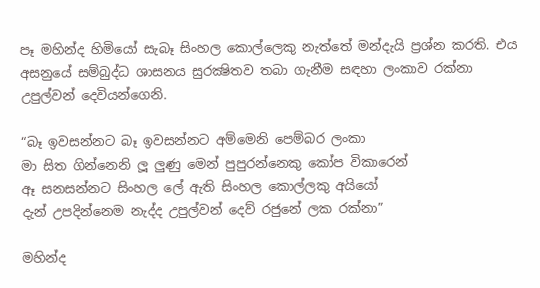පෑ මහින්ද හිමියෝ සැබෑ සිංහල කොල්ලෙකු නැත්තේ මන්දැයි ප්‍රශ්න කරති. එය අසනුයේ සම්බුද්ධ ශාසනය සුරක්‍ෂිතව තබා ගැනීම සඳහා ලංකාව රක්නා උපුල්වන් දෙවියන්ගෙනි.

“බෑ ඉවසන්නට බෑ ඉවසන්නට අම්මෙනි පෙම්බර ලංකා
මා සිත ගින්නෙනි ලූ ලුණු මෙන් පුපුරන්නෙකු කෝප විකාරෙන්
ඈ සනසන්නට සිංහල ලේ ඇති සිංහල කොල්ලකු අයියෝ
දැන් උපදින්නෙම නැද්ද උපුල්වන් දෙව් රජුනේ ලක රක්නා”

මහින්ද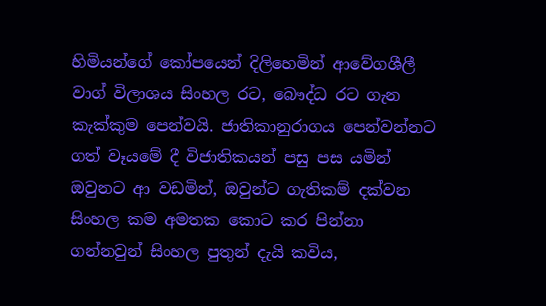හිමියන්ගේ කෝපයෙන් දිලිහෙමින් ආවේගශීලී වාග් විලාශය සිංහල රට, බෞද්ධ රට ගැන කැක්කුම පෙන්වයි. ජාතිකානුරාගය පෙන්වන්නට ගත් වෑයමේ දී විජාතිකයන් පසු පස යමින් ඔවුනට ආ වඩමින්, ඔවුන්ට ගැතිකම් දක්වන සිංහල කම අමතක කොට කර පින්නා ගන්නවුන් සිංහල පුතුන් දැයි කවිය,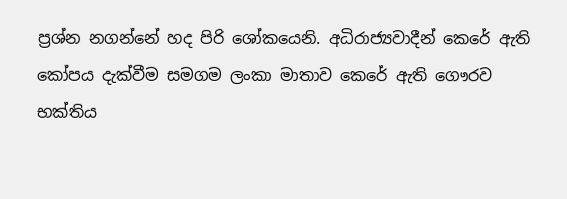ප්‍රශ්න නගන්නේ හද පිරි ශෝකයෙනි. අධිරාජ්‍යවාදීන් කෙරේ ඇති කෝපය දැක්වීම සමගම ලංකා මාතාව කෙරේ ඇති ගෞරව භක්තිය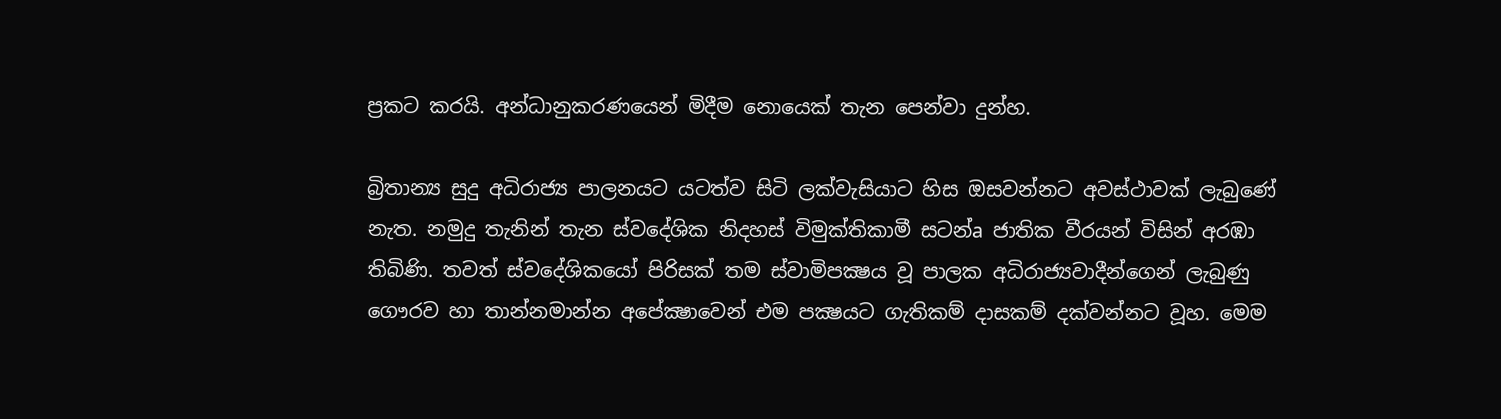ප්‍රකට කරයි. අන්ධානුකරණයෙන් මිදීම නොයෙක් තැන පෙන්වා දුන්හ.

බ්‍රිතාන්‍ය සුදු අධිරාජ්‍ය පාලනයට යටත්ව සිටි ලක්‌වැසියාට හිස ඔසවන්නට අවස්‌ථාවක්‌ ලැබුණේ නැත. නමුදු තැනින් තැන ස්‌වදේශික නිදහස්‌ විමුක්‌තිකාමී සටන්a ජාතික වීරයන් විසින් අරඹා තිබිණි. තවත් ස්‌වදේශිකයෝ පිරිසක්‌ තම ස්‌වාමිපක්‍ෂය වූ පාලක අධිරාජ්‍යවාදීන්ගෙන් ලැබුණු ගෞරව හා තාන්නමාන්න අපේක්‍ෂාවෙන් එම පක්‍ෂයට ගැතිකම් දාසකම් දක්‌වන්නට වූහ. මෙම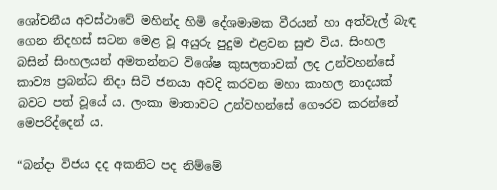ශෝචනීය අවස්‌ථාවේ මහින්ද හිමි දේශමාමක වීරයන් හා අත්වැල් බැඳ ගෙන නිදහස්‌ සටන මෙළ වූ අයුරු පුදුම එළවන සුළු විය. සිංහල බසින් සිංහලයන් අමතන්නට විශේෂ කුසලතාවක්‌ ලද උන්වහන්සේ කාව්‍ය ප්‍රබන්ධ නිදා සිටි ජනයා අවදි කරවන මහා කාහල නාදයක්‌ බවට පත් වූයේ ය. ලංකා මාතාවට උන්වහන්සේ ගෞරව කරන්නේ මෙපරිද්දෙන් ය.

“බන්දා විජය දද අකනිට පද නිම්මේ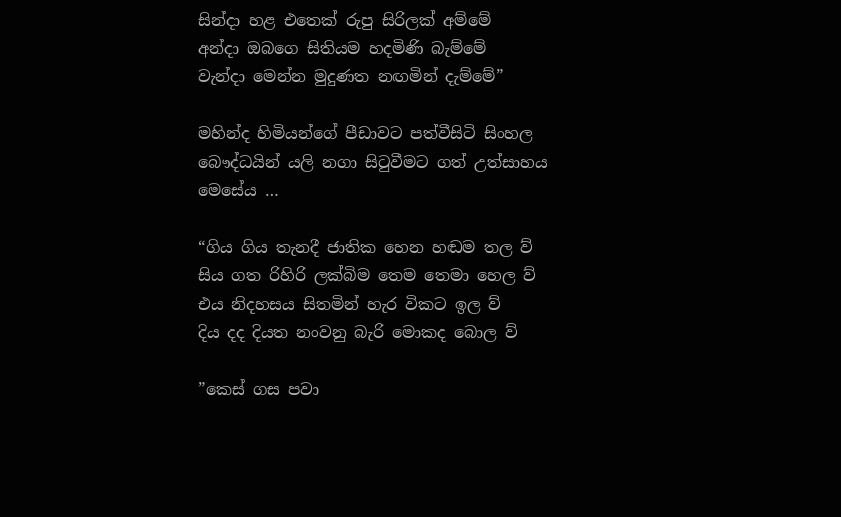සින්දා හළ එතෙක්‌ රුපු සිරිලක්‌ අම්මේ
අන්දා ඔබගෙ සිතියම හදමිණි බැම්මේ
වැන්දා මෙන්න මුදුණත නඟමින් දැම්මේ”

මහින්ද හිමියන්ගේ පීඩාවට පත්වීසිටි සිංහල බෞද්ධයින් යලි නගා සිටුවීමට ගත් උත්සාහය මෙසේය …

“ගිය ගිය තැනදී ජාතික හෙන හඬම තල ව්
සිය ගත රිහිරි ලක්බිම තෙම තෙමා හෙල ව්
එය නිදහසය සිතමින් හැර විකට ඉල ව්
දිය දද දියත නංවනු බැරි මොකද බොල ව්

”කෙස් ගස පවා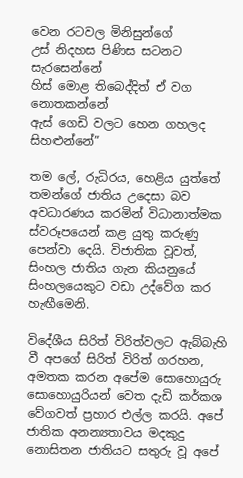වෙන රටවල මිනිසුන්ගේ
උස් නිදහස පිණිස සටනට සැරසෙන්නේ
හිස් මොළ තිබෙද්දිත් ඒ වග නොතකන්නේ
ඇස් ගෙඩි වලට හෙන ගහලද සිහළුන්නේ”

තම ලේ, රුධිරය, හෙළිය යුත්තේ තමන්ගේ ජාතිය උදෙසා බව අවධාරණය කරමින් විධානාත්මක ස්වරූපයෙන් කළ යුතු කරුණු පෙන්වා දෙයි. විජාතික වූවත්, සිංහල ජාතිය ගැන කියනුයේ සිංහලයෙකුට වඩා උද්වේග කර හැඟීමෙනි.

විදේශීය සිරිත් විරිත්වලට ඇබ්බැහි වී අපගේ සිරිත් විරිත් ගරහන, අමතක කරන අපේම සොහොයුරු සොහොයුරියන් වෙත දැඩි කර්කශ වේගවත් ප්‍රහාර එල්ල කරයි. අපේ ජාතික අනන්‍යතාවය මදකුදු නොසිතන ජාතියට සතුරු වූ අපේ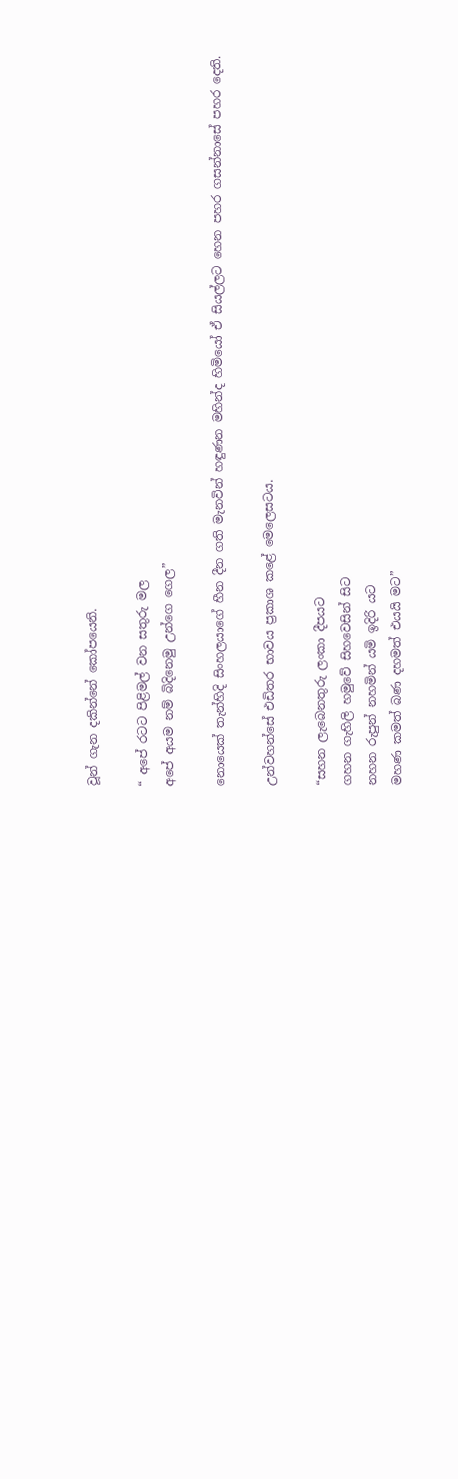වූන් ගැන දකින්නේ කෝපයෙනි.

“ අපේ රටට පිළිමල් වන සතුරු මල
අපේ අයම නම් බිදිනෙමු උන්ගෙ ගෙල”

නොයෙක් තැන්හිදි සිංහලයාගේ හීන දීන ගති මැනවින් හඳුණන මහින්ද හිමියෝ ඒ සියල්ලට හෙන පහර ගසන්නාසේ පහර දෙති.

උන්වහන්සේ එඩිතර භාවය ප්‍රකාශ කළේ මෙලෙසටය.

“සහන ලැබෙනතුරු ලංකා දීපයට
ගහන ගැහිලි හමුවේ සිහවෙසින් සිට
නහන රුපුන් නහමින් යමි ඉදිරි යට
මහණ කමත් බණ දහමත් එයයි මට”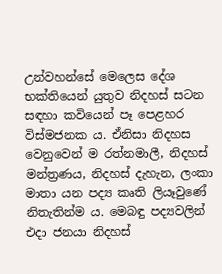උන්වහන්සේ මෙලෙස දේශ භක්‌තියෙන් යුතුව නිදහස්‌ සටන සඳහා කවියෙන් පෑ පෙළහර විස්‌මජනක ය. ඒනිසා නිදහස වෙනුවෙන් ම රත්නමාලී, නිදහස්‌ මන්ත්‍රණය, නිදහස්‌ දැහැන, ලංකා මාතා යන පද්‍ය කෘති ලියෑවුණේ නිතැතින්ම ය. මෙබඳු පද්‍යවලින් එදා ජනයා නිදහස්‌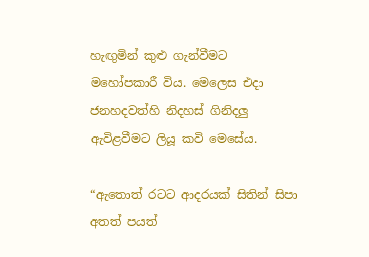හැඟුමින් කුළු ගැන්වීමට මහෝපකාරී විය. මෙලෙස එදා ජනහදවත්හි නිදහස්‌ ගිනිදලු ඇවිළවීමට ලියූ කවි මෙසේය.

“ඇතොත් රටට ආදරයක්‌ සිතින් සිපා
අතත් පයත්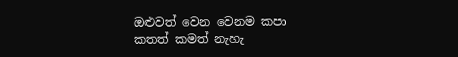ඔළුවත් වෙන වෙනම කපා
කතත් කමත් නැහැ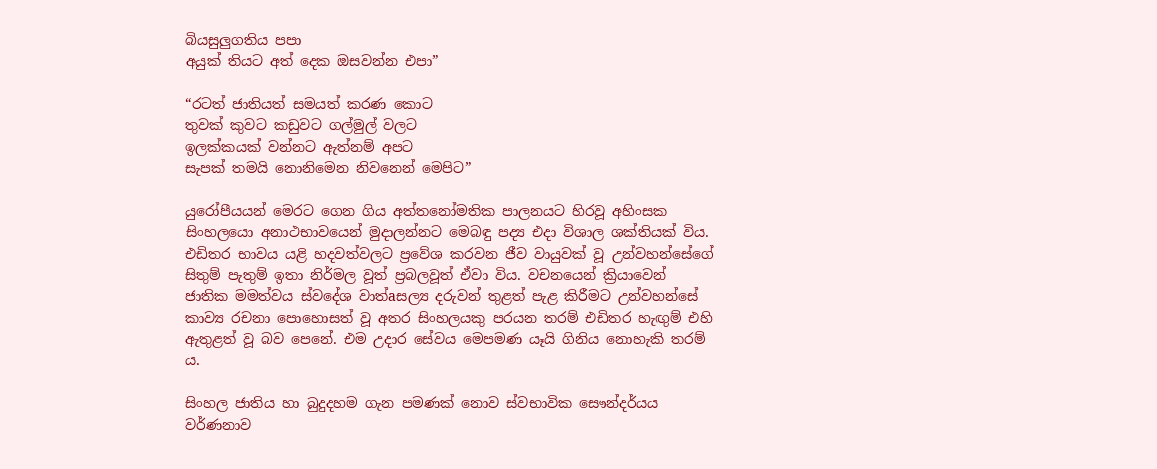බියසුලුගතිය පපා
අයුක්‌ තියට අත් දෙක ඔසවන්න එපා”

“රටත් ජාතියත් සමයත් කරණ කොට
තුවක්‌ කුවට කඩුවට ගල්මුල් වලට
ඉලක්‌කයක්‌ වන්නට ඇත්නම් අපට
සැපක්‌ තමයි නොනිමෙන නිවනෙන් මෙපිට”

යුරෝපීයයන් මෙරට ගෙන ගිය අත්තනෝමතික පාලනයට හිරවූ අහිංසක සිංහලයො අනාථභාවයෙන් මුදාලන්නට මෙබඳු පද්‍ය එදා විශාල ශක්‌තියක්‌ විය. එඩිතර භාවය යළි හදවත්වලට ප්‍රවේශ කරවන ජීව වායුවක්‌ වූ උන්වහන්සේගේ සිතුම් පැතුම් ඉතා නිර්මල වූත් ප්‍රබලවූත් ඒවා විය. වචනයෙන් ක්‍රියාවෙන් ජාතික මමත්වය ස්‌වදේශ වාත්aසල්‍ය දරුවන් තුළත් පැළ කිරීමට උන්වහන්සේ කාව්‍ය රචනා පොහොසත් වූ අතර සිංහලයකු පරයන තරම් එඩිතර හැඟුම් එහි ඇතුළත් වූ බව පෙනේ. එම උදාර සේවය මෙපමණ යෑයි ගිනිය නොහැකි තරම් ය.

සිංහල ජාතිය හා බුදුදහම ගැන පමණක් නොව ස්වභාවික සෞන්දර්යය වර්ණනාව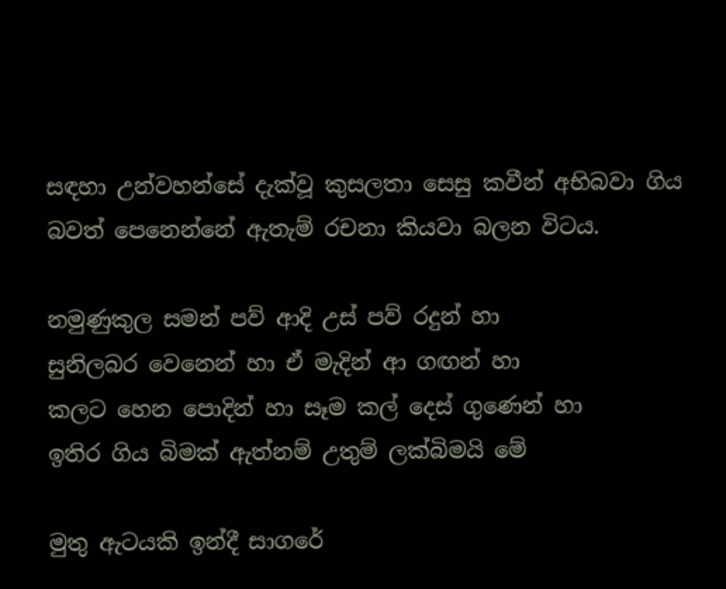සඳහා උන්වහන්සේ දැක්වූ කුසලතා සෙසු කවීන් අභිබවා ගිය බවත් පෙනෙන්නේ ඇතැම් රචනා කියවා බලන විටය.

නමුණුකුල සමන් පව් ආදි උස් පව් රදුන් හා
සුනිලබර වෙනෙන් හා ඒ මැදින් ආ ගඟන් හා
කලට හෙන පොදින් හා සෑම කල් දෙස් ගුණෙන් හා
ඉතිර ගිය බිමක් ඇත්නම් උතුම් ලක්බිමයි මේ

මුතු ඇටයකි ඉන්දී සාගරේ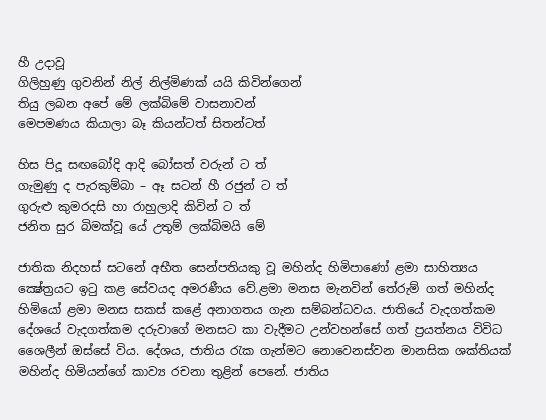හී උදාවූ
ගිලිහුණු ගුවනින් නිල් නිල්මිණක් යයි කිවින්ගෙන්
තියු ලබන අපේ මේ ලක්බිමේ වාසනාවන්
මෙපමණය කියාලා බෑ කියන්ටත් සිතන්ටත්

හිස පිදූ සඟබෝදි ආදි බෝසත් වරුන් ට ත්
ගැමුණු ද පැරකුම්බා – ඈ සටන් හී රජුන් ට ත්
ගුරුළු කුමරදසි හා රාහුලාදි කිවින් ට ත්
ජනිත සුර බිමක්වූ යේ උතුම් ලක්බිමයි මේ

ජාතික නිදහස්‌ සටනේ අභීත සෙන්පතියකු වූ මහින්ද හිමිපාණෝ ළමා සාහිත්‍යය ක්‍ෂේත්‍රයට ඉටු කළ සේවයද අමරණීය වේ.ළමා මනස මැනවින් තේරුම් ගත් මහින්ද හිමියෝ ළමා මනස සකස් කළේ අනාගතය ගැන සම්බන්ධවය. ජාතියේ වැදගත්කම දේශයේ වැදගත්කම දරුවාගේ මනසට කා වැදීමට උන්වහන්සේ ගත් ප්‍රයත්නය විවිධ ශෛලීන් ඔස්සේ විය. දේශය, ජාතිය රැක ගැන්මට නොවෙනස්වන මානසික ශක්තියක් මහින්ද හිමියන්ගේ කාව්‍ය රචනා තුළින් පෙනේ. ජාතිය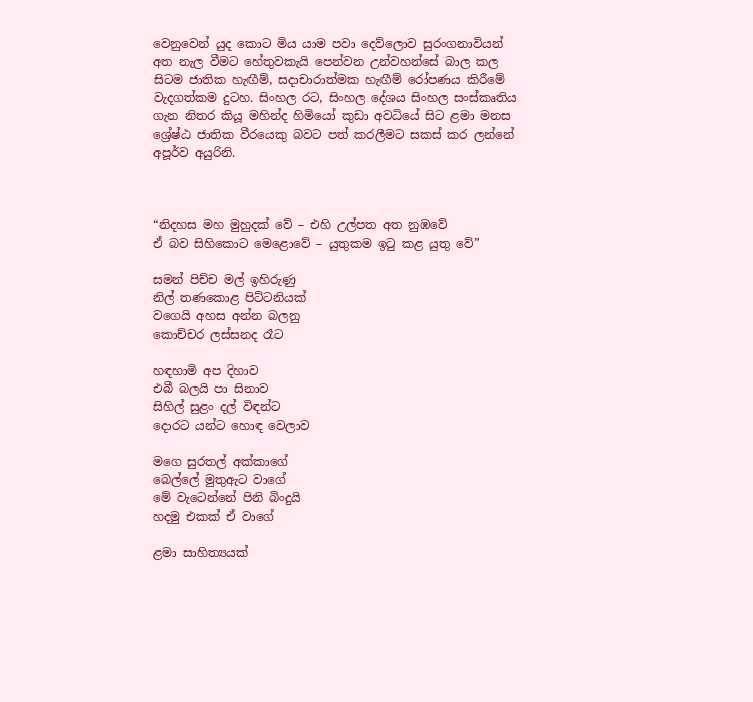වෙනුවෙන් යුද කොට මිය යාම පවා දෙව්ලොව සුරංගනාවියන් අත නැල වීමට හේතුවකැයි පෙන්වන උන්වහන්සේ බාල කල සිටම ජාතික හැඟීම්, සදාචාරාත්මක හැඟීම් රෝපණය කිරීමේ වැදගත්කම දුටහ. සිංහල රට, සිංහල දේශය සිංහල සංස්කෘතිය ගැන නිතර කියූ මහින්ද හිමියෝ කුඩා අවධියේ සිට ළමා මනස ශ්‍රේෂ්ඨ ජාතික වීරයෙකු බවට පත් කරලීමට සකස් කර ලන්නේ අපූර්ව අයුරිනි.



“නිදහස මහ මුහුදක් වේ – එහි උල්පත අත නුඹවේ
ඒ බව සිහිකොට මෙළොවේ – යුතුකම ඉටු කළ යුතු වේ”

සමන් පිච්ච මල් ඉහිරුණු
නිල් තණකොළ පිට්‌ටනියක්‌
වගෙයි අහස අන්න බලනු
කොච්චර ලස්‌සනද රෑට

හඳහාමි අප දිහාව
එබී බලයි පා සිනාව
සිහිල් සුළං දල් විඳන්ට
දොරට යන්ට හොඳ වෙලාව

මගෙ සුරතල් අක්‌කාගේ
බෙල්ලේ මුතුඇට වාගේ
මේ වැටෙන්නේ පිනි බිංදුයි
හදමු එකක්‌ ඒ වාගේ

ළමා සාහිත්‍යයක්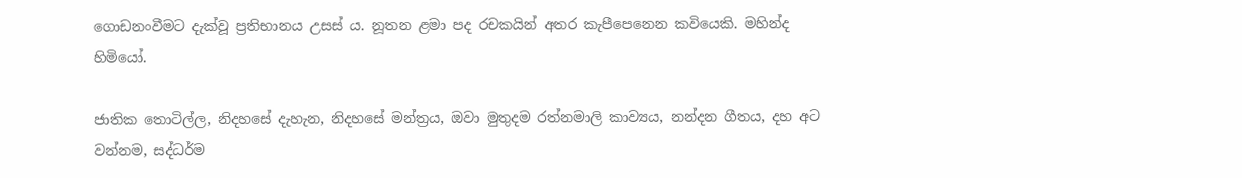ගොඩනංවීමට දැක්වූ ප්‍රතිභානය උසස් ය. නූතන ළමා පද රචකයින් අතර කැපීපෙනෙන කවියෙකි. මහින්ද හිමියෝ.

ජාතික තොටිල්ල, නිදහසේ දැහැන, නිදහසේ මන්ත්‍රය, ඔවා මුතුදම රත්නමාලි කාව්‍යය, නන්දන ගීතය, දහ අට වන්නම, සද්ධර්ම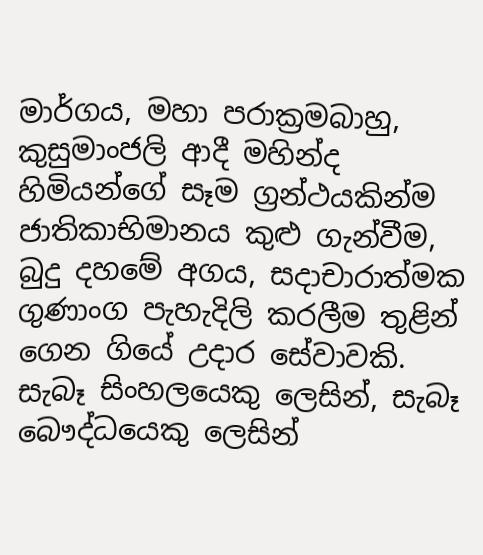මාර්ගය, මහා පරාක්‍රමබාහු, කුසුමාංජලි ආදී මහින්ද හිමියන්ගේ සෑම ග්‍රන්ථයකින්ම ජාතිකාභිමානය කුළු ගැන්වීම, බුදු දහමේ අගය, සදාචාරාත්මක ගුණාංග පැහැදිලි කරලීම තුළින් ගෙන ගියේ උදාර සේවාවකි. සැබෑ සිංහලයෙකු ලෙසින්, සැබෑ බෞද්ධයෙකු ලෙසින්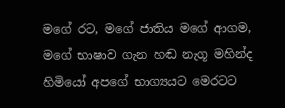මගේ රට, මගේ ජාතිය මගේ ආගම, මගේ භාෂාව ගැන හඬ නැගූ මහින්ද හිමියෝ අපගේ භාග්‍යයට මෙරටට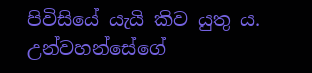පිවිසියේ යැයි කිව යුතු ය. උන්වහන්සේගේ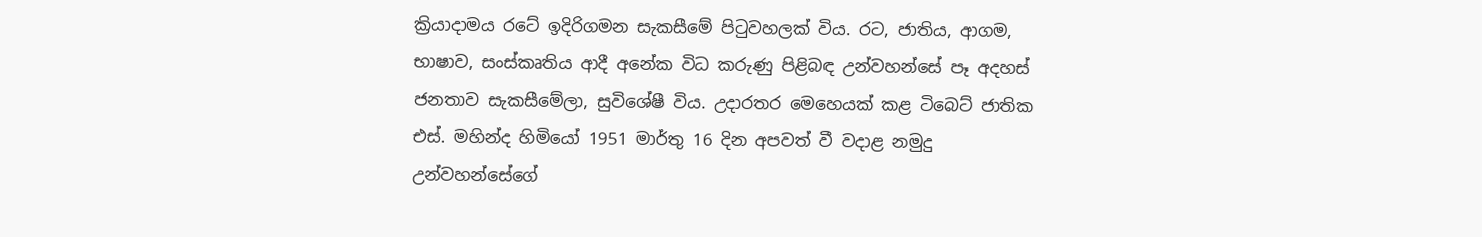ක්‍රියාදාමය රටේ ඉදිරිගමන සැකසීමේ පිටුවහලක් විය. රට, ජාතිය, ආගම, භාෂාව, සංස්කෘතිය ආදී අනේක විධ කරුණු පිළිබඳ උන්වහන්සේ පෑ අදහස් ජනතාව සැකසීමේලා, සුවිශේෂී විය. උදාරතර මෙහෙයක් කළ ටිබෙට් ජාතික එස්. මහින්ද හිමියෝ 1951 මාර්තු 16 දින අපවත් වී වදාළ නමුදු උන්වහන්සේගේ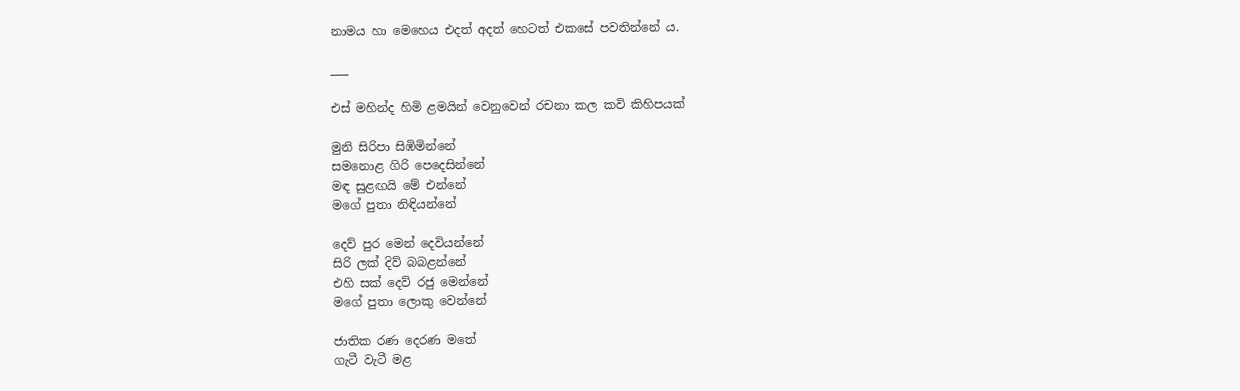නාමය හා මෙහෙය එදත් අදත් හෙටත් එකසේ පවතින්නේ ය.

___

එස් මහින්ද හිමි ළමයින් වෙනුවෙන් රචනා කල කවි කිහිපයක්

මුනි සිරිපා සිඹිමින්නේ
සමනොළ ගිරි පෙදෙසින්නේ
මඳ සුළඟයි මේ එන්නේ
මගේ පුතා නිඳියන්නේ

දෙව් පුර මෙන් දෙවියන්නේ
සිරි ලක් දිව් බබළන්නේ
එහි සක් දෙව් රජු මෙන්නේ
මගේ පුතා ලොකු වෙන්නේ

ජාතික රණ දෙරණ මතේ
ගැටී වැටී මළ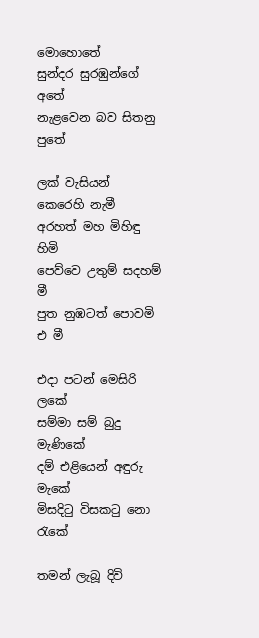මොහොතේ
සුන්දර සුරඹුන්ගේ අතේ
නැළවෙන බව සිතනු පුතේ

ලක් වැසියන් කෙරෙහි නැමී
අරහත් මහ මිහිඳු හිමි
පෙව්වෙ උතුම් සදහම් මී
පුත නුඹටත් පොවමි එ මී

එදා පටන් මෙසිරි ලකේ
සම්මා සම් බුදු මැණිකේ
දම් එළියෙන් අඳුරු මැකේ
මිසදිටු විසකටු නො රැකේ

තමන් ලැබූ දිවි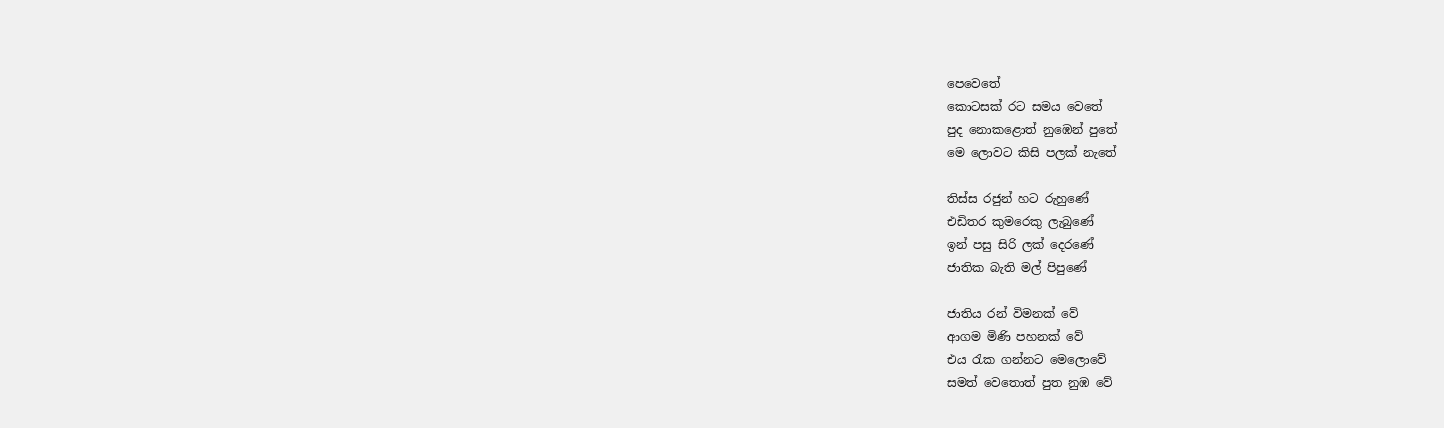පෙවෙතේ
කොටසක් රට සමය වෙතේ
පුද නොකළොත් නුඹෙන් පුතේ
මෙ ලොවට කිසි පලක් නැතේ

තිස්ස රජුන් හට රුහුණේ
එඩිතර කුමරෙකු ලැබුණේ
ඉන් පසු සිරි ලක් දෙරණේ
ජාතික බැති මල් පිපුණේ

ජාතිය රන් විමනක් වේ
ආගම මිණි පහනක් වේ
එය රැක ගන්න‍ට මෙලොවේ
සමත් වෙතොත් පුත නුඹ වේ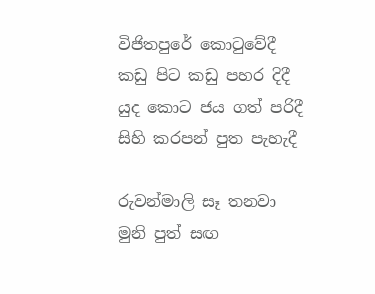විජිතපුරේ කොටුවේදී
කඩු පිට කඩු පහර දිදී
යුද කොට ජය ගත් පරිදී
සිහි කරපන් පුත පැහැදී

රුවන්මාලි සෑ තනවා
මුනි පුත් සඟ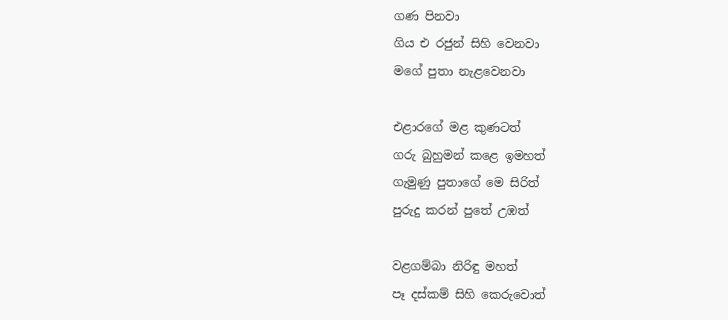ගණ පිනවා
ගිය එ රජුන් සිහි වෙනවා
මගේ පුතා නැළවෙනවා

එළාරගේ මළ කුණටත්
ගරු බුහුමන් කළෙ ඉමහත්
ගැමුණු පුතාගේ මෙ සිරිත්
පුරුදු කරන් පුතේ උඹත්

වළගම්බා නිරිඳු මහත්
පෑ දස්කම් සිහි කෙරුවොත්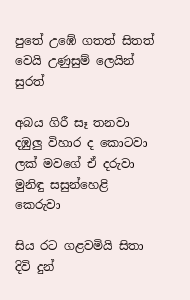පුතේ උඹේ ගතත් සිතත්
වෙයි උණුසුම් ලෙයින් සුරත්

අබය ගිරී සෑ තනවා
දඹුලු විහාර ද කොටවා
ලක් මවගේ ඒ දරුවා
මුනිඳු සසුන්හෙළි කෙරුවා

සිය රට ගළවමියි සිතා
දිවි දුන්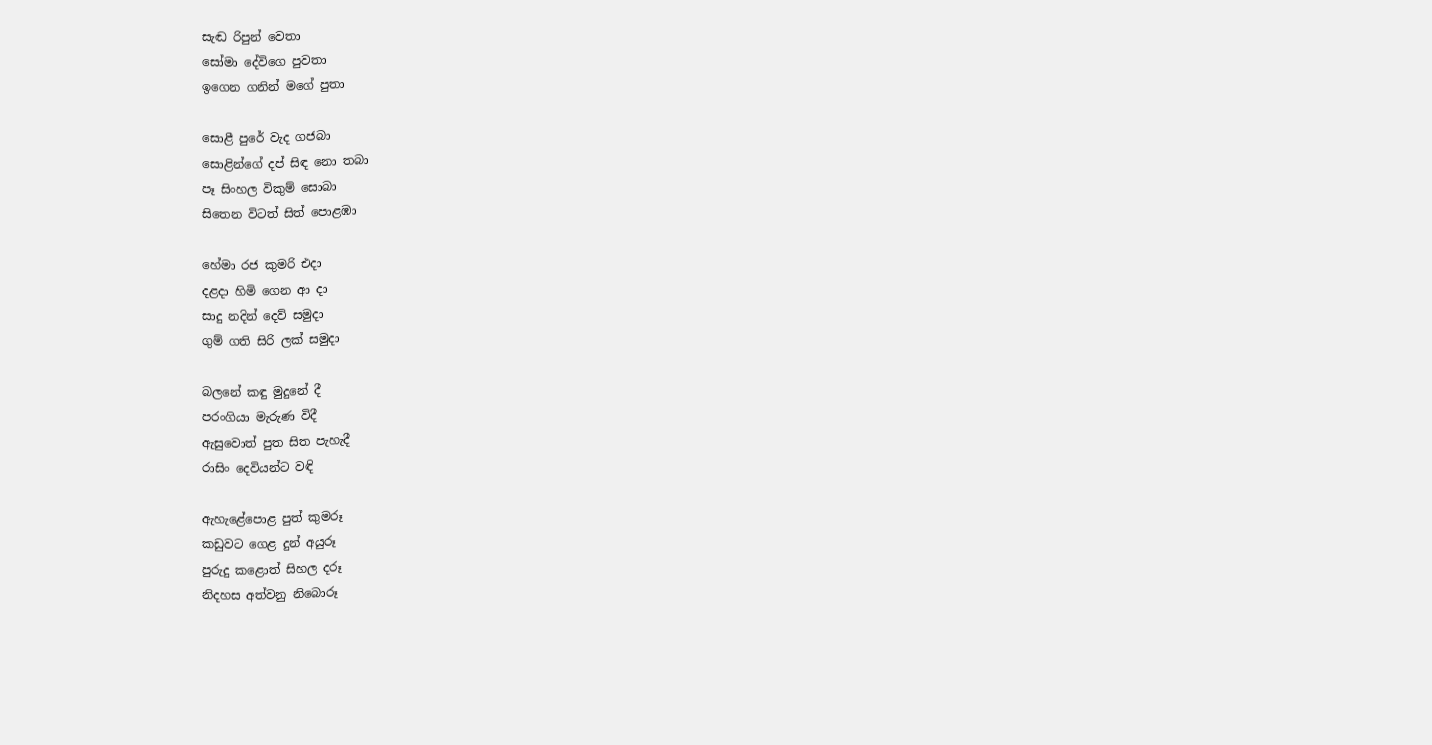සැඬ රිපුන් වෙතා
සෝමා දේවිගෙ පුවතා
ඉගෙන ගනින් මගේ පුතා

සොළී පුරේ වැද ගජබා
සොළින්ගේ දප් සිඳ නො තබා
පෑ සිංහල විකුම් සොබා
සිතෙන විටත් සිත් පොළඹා

හේමා රජ කුමරි එදා
දළදා හිමි ගෙන ආ දා
සාදු නදින් දෙව් සමුදා
ගුම් ගති සිරි ලක් සමුදා

බලනේ කඳු මුදුනේ දී
පරංගියා මැරුණ විදී
ඇසුවොත් පුත සිත පැහැදී
රාසිං දෙවියන්ට වඳි

ඇහැළේපොළ පුත් කුමරූ
කඩුවට ගෙළ දුන් අයුරූ
පුරුදු කළොත් සිහල දරූ
නිදහස අත්වනු නිබොරූ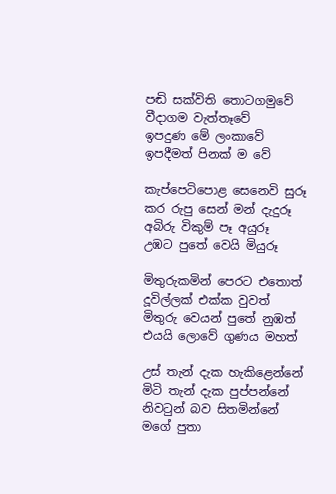පඬි සක්විති තොටගමුවේ
වීදාගම වැත්තෑවේ
ඉපදුණ මේ ලංකාවේ
ඉපදීමත් පිනක් ම වේ

කැප්පෙටිපොළ සෙනෙවි සුරූ
කර රුපු සෙන් මන් දැදුරූ
අබිරු විකුම් පෑ අයුරූ
උඹට පුතේ වෙයි මියුරූ

මිතුරුකමින් පෙරට එතොත්
දූවිල්ලක් එක්ක වුවත්
මිතුරු වෙයන් පුතේ නුඹත්
එයයි ලොවේ ගුණය මහත්

උස් තැන් දැක හැකිළෙන්නේ
මිටි තැන් දැක පුප්පන්නේ
නිවටුන් බව සිතමින්නේ
මගේ පුතා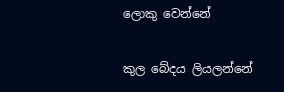ලොකු වෙන්නේ

කුල බේදය ලියලන්නේ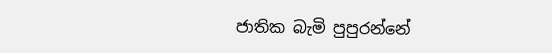ජාතික බැමි පුපුරන්නේ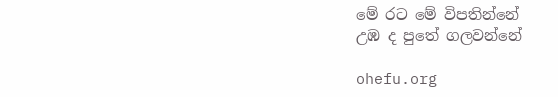මේ රට මේ විපතින්නේ
උඹ ද පුතේ ගලවන්නේ

ohefu.org